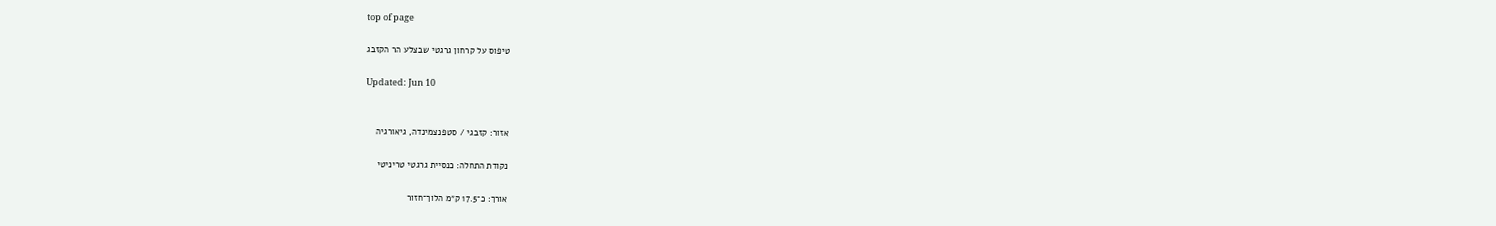top of page

טיפוס על קרחון גרגטי שבצלע הר הקזבג

Updated: Jun 10


אזור: קזבגי / סטפנצמינדה, גיאורגיה

נקודת התחלה: כנסיית גרגטי טריניטי

אורך: כ־17.5 ק״מ הלוך־חזור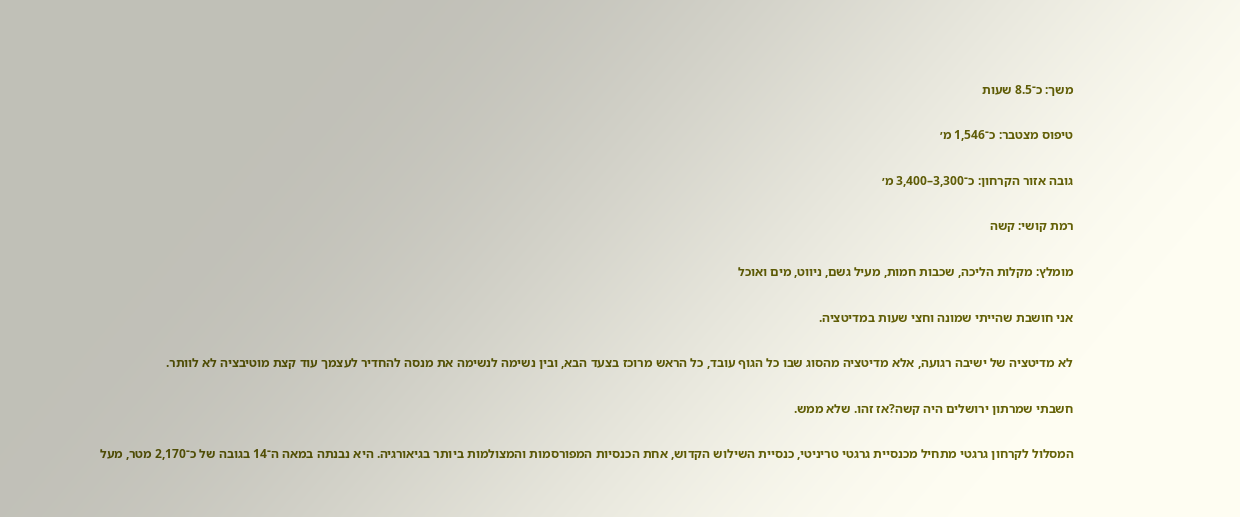משך: כ־8.5 שעות

טיפוס מצטבר: כ־1,546 מ׳

גובה אזור הקרחון: כ־3,300–3,400 מ׳

רמת קושי: קשה

מומלץ: מקלות הליכה, שכבות חמות, מעיל גשם, ניווט, מים ואוכל

אני חושבת שהייתי שמונה וחצי שעות במדיטציה.

לא מדיטציה של ישיבה רגועה, אלא מדיטציה מהסוג שבו כל הגוף עובד, כל הראש מרוכז בצעד הבא, ובין נשימה לנשימה את מנסה להחדיר לעצמך עוד קצת מוטיבציה לא לוותר.

חשבתי שמרתון ירושלים היה קשה?אז זהו. שלא ממש.

המסלול לקרחון גרגטי מתחיל מכנסיית גרגטי טריניטי, כנסיית השילוש הקדוש, אחת הכנסיות המפורסמות והמצולמות ביותר בגיאורגיה. היא נבנתה במאה ה־14 בגובה של כ־2,170 מטר, מעל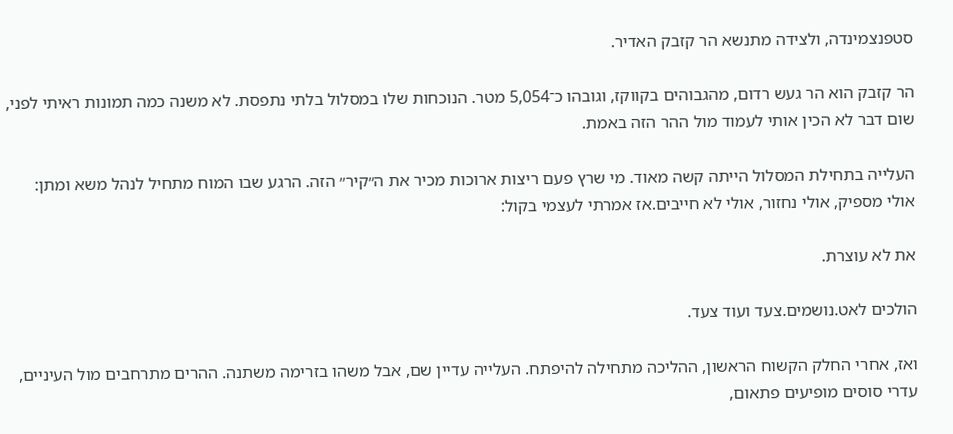סטפנצמינדה, ולצידה מתנשא הר קזבק האדיר.

הר קזבק הוא הר געש רדום, מהגבוהים בקווקז, וגובהו כ־5,054 מטר. הנוכחות שלו במסלול בלתי נתפסת. לא משנה כמה תמונות ראיתי לפני, שום דבר לא הכין אותי לעמוד מול ההר הזה באמת.

העלייה בתחילת המסלול הייתה קשה מאוד. מי שרץ פעם ריצות ארוכות מכיר את ה״קיר״ הזה. הרגע שבו המוח מתחיל לנהל משא ומתן: אולי מספיק, אולי נחזור, אולי לא חייבים.אז אמרתי לעצמי בקול:

את לא עוצרת.

הולכים לאט.נושמים.צעד ועוד צעד.

ואז, אחרי החלק הקשוח הראשון, ההליכה מתחילה להיפתח. העלייה עדיין שם, אבל משהו בזרימה משתנה. ההרים מתרחבים מול העיניים, עדרי סוסים מופיעים פתאום,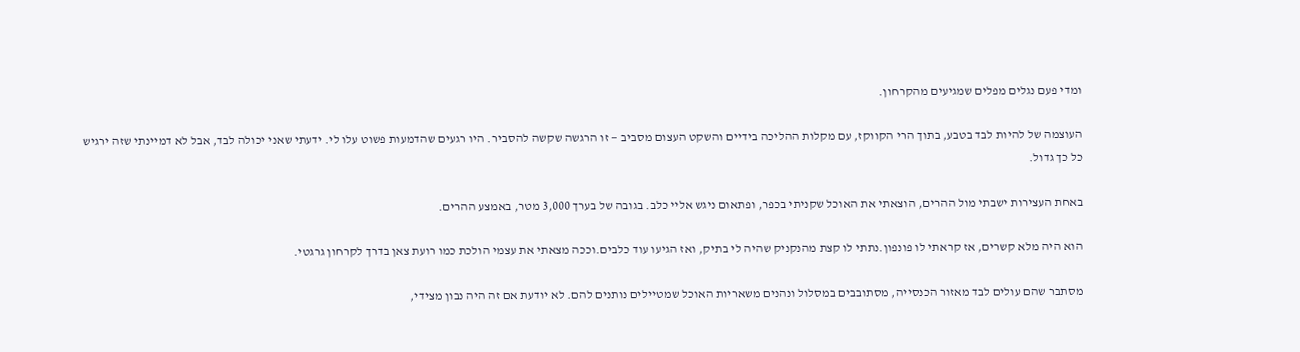ומדי פעם נגלים מפלים שמגיעים מהקרחון.

העוצמה של להיות לבד בטבע, בתוך הרי הקווקז, עם מקלות ההליכה בידיים והשקט העצום מסביב — זו הרגשה שקשה להסביר. היו רגעים שהדמעות פשוט עלו לי. ידעתי שאני יכולה לבד, אבל לא דמיינתי שזה ירגיש כל כך גדול.

באחת העצירות ישבתי מול ההרים, הוצאתי את האוכל שקניתי בכפר, ופתאום ניגש אליי כלב. בגובה של בערך 3,000 מטר, באמצע ההרים.

הוא היה מלא קשרים, אז קראתי לו פונפון.נתתי לו קצת מהנקניק שהיה לי בתיק, ואז הגיעו עוד כלבים.וככה מצאתי את עצמי הולכת כמו רועת צאן בדרך לקרחון גרגטי.

מסתבר שהם עולים לבד מאזור הכנסייה, מסתובבים במסלול ונהנים משאריות האוכל שמטיילים נותנים להם. לא יודעת אם זה היה נבון מצידי,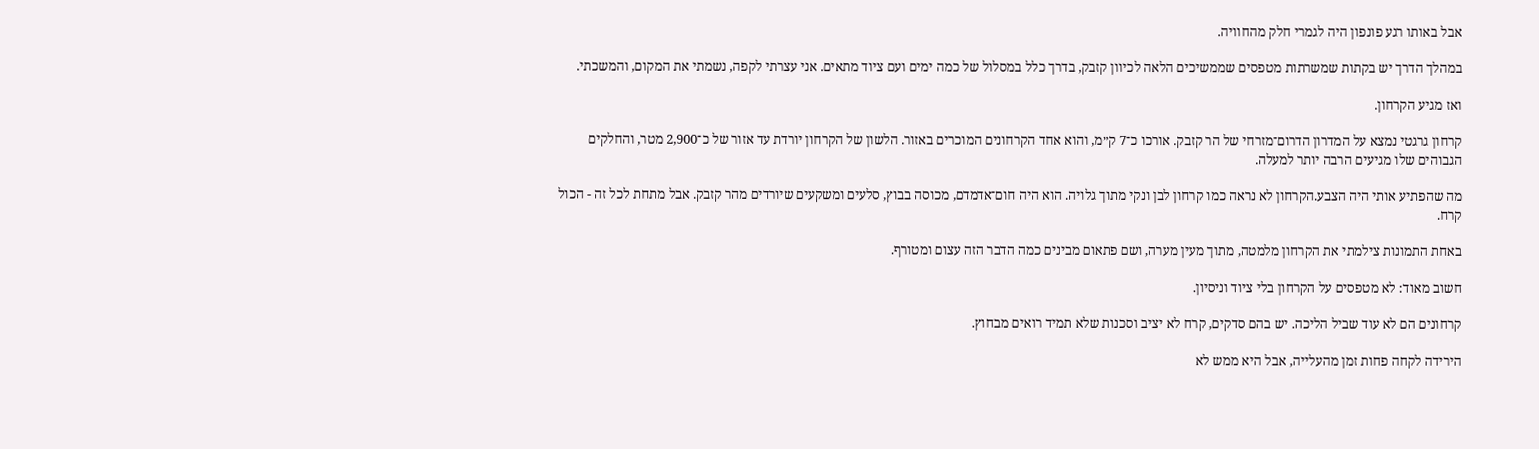אבל באותו רגע פונפון היה לגמרי חלק מהחוויה.

במהלך הדרך יש בקתות שמשרתות מטפסים שממשיכים הלאה לכיוון קזבק, בדרך כלל במסלול של כמה ימים ועם ציוד מתאים. אני עצרתי לקפה, נשמתי את המקום, והמשכתי.

ואז מגיע הקרחון.

קרחון גרגטי נמצא על המדרון הדרום־מזרחי של הר קזבק. אורכו כ־7 ק״מ, והוא אחד הקרחונים המוכרים באזור. הלשון של הקרחון יורדת עד אזור של כ־2,900 מטר, והחלקים הגבוהים שלו מגיעים הרבה יותר למעלה.

מה שהפתיע אותי היה הצבע.הקרחון לא נראה כמו קרחון לבן ונקי מתוך גלויה. הוא היה חום־אדמדם, מכוסה בבוץ, סלעים ומשקעים שיורדים מהר קזבק. אבל מתחת לכל זה - הכול קרח.

באחת התמונות צילמתי את הקרחון מלמטה, מתוך מעין מערה, ושם פתאום מבינים כמה הדבר הזה עצום ומטורף.

חשוב מאוד: לא מטפסים על הקרחון בלי ציוד וניסיון.

קרחונים הם לא עוד שביל הליכה. יש בהם סדקים, קרח לא יציב וסכנות שלא תמיד רואים מבחוץ.

הירידה לקחה פחות זמן מהעלייה, אבל היא ממש לא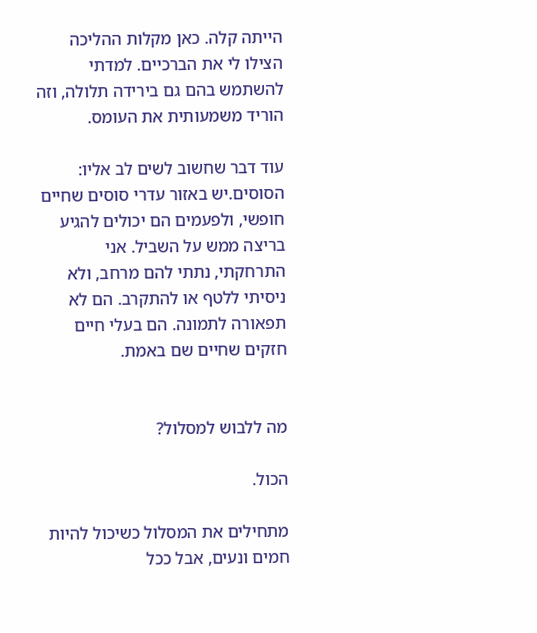הייתה קלה. כאן מקלות ההליכה הצילו לי את הברכיים. למדתי להשתמש בהם גם בירידה תלולה, וזה הוריד משמעותית את העומס.

עוד דבר שחשוב לשים לב אליו: הסוסים.יש באזור עדרי סוסים שחיים חופשי, ולפעמים הם יכולים להגיע בריצה ממש על השביל. אני התרחקתי, נתתי להם מרחב, ולא ניסיתי ללטף או להתקרב. הם לא תפאורה לתמונה. הם בעלי חיים חזקים שחיים שם באמת.


מה ללבוש למסלול?

הכול.

מתחילים את המסלול כשיכול להיות חמים ונעים, אבל ככל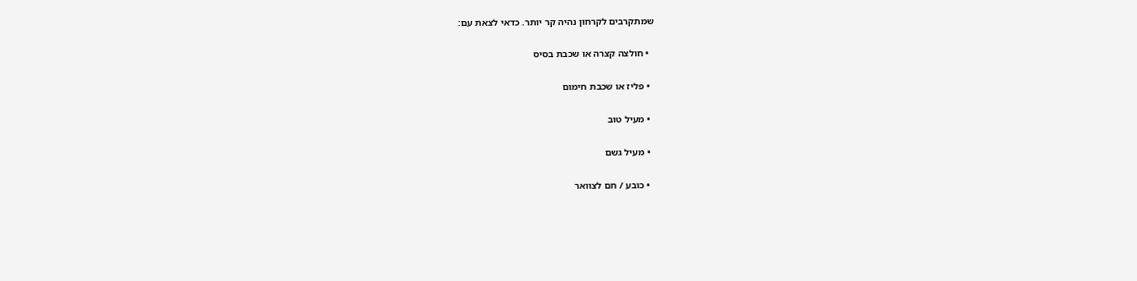שמתקרבים לקרחון נהיה קר יותר. כדאי לצאת עם:

  • חולצה קצרה או שכבת בסיס

  • פליז או שכבת חימום

  • מעיל טוב

  • מעיל גשם

  • כובע / חם לצוואר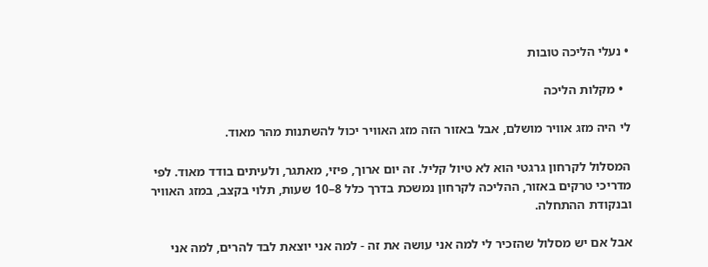• נעלי הליכה טובות

  • מקלות הליכה

לי היה מזג אוויר מושלם, אבל באזור הזה מזג האוויר יכול להשתנות מהר מאוד.

המסלול לקרחון גרגטי הוא לא טיול קליל. זה יום ארוך, פיזי, מאתגר, ולעיתים בודד מאוד. לפי מדריכי טרקים באזור, ההליכה לקרחון נמשכת בדרך כלל 8–10 שעות, תלוי בקצב, במזג האוויר ובנקודת ההתחלה.

אבל אם יש מסלול שהזכיר לי למה אני עושה את זה - למה אני יוצאת לבד להרים, למה אני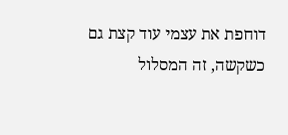דוחפת את עצמי עוד קצת גם כשקשה, זה המסלול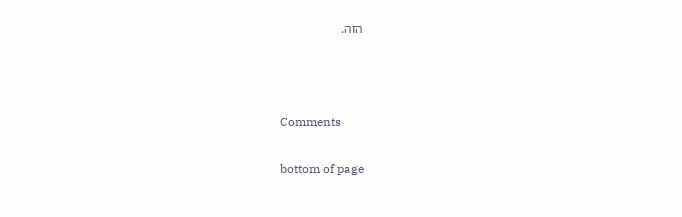הזה.





Comments


bottom of page